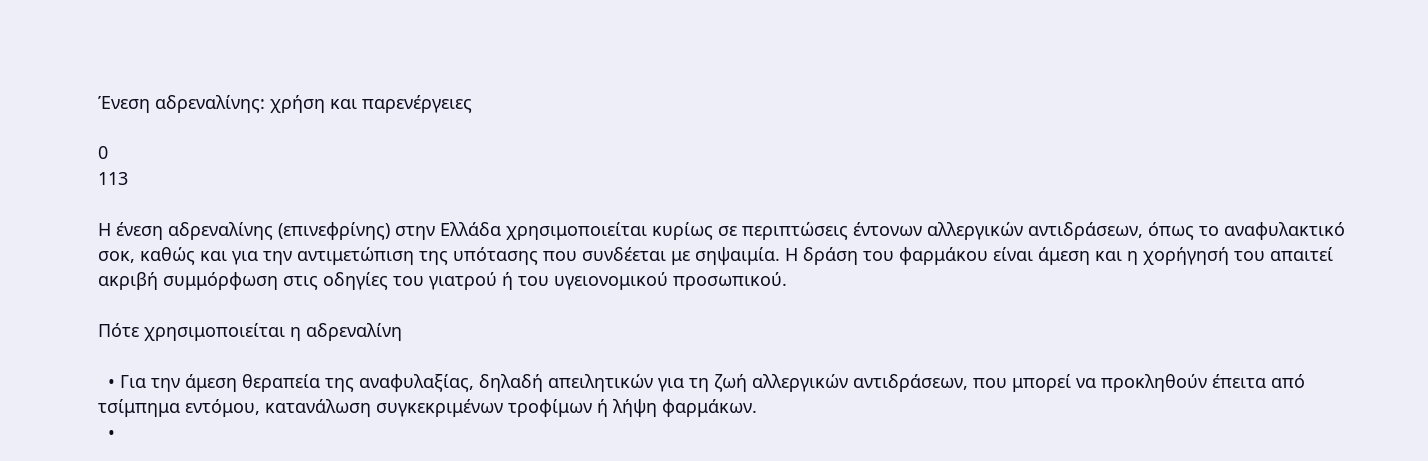Ένεση αδρεναλίνης: χρήση και παρενέργειες

0
113

Η ένεση αδρεναλίνης (επινεφρίνης) στην Ελλάδα χρησιμοποιείται κυρίως σε περιπτώσεις έντονων αλλεργικών αντιδράσεων, όπως το αναφυλακτικό σοκ, καθώς και για την αντιμετώπιση της υπότασης που συνδέεται με σηψαιμία. Η δράση του φαρμάκου είναι άμεση και η χορήγησή του απαιτεί ακριβή συμμόρφωση στις οδηγίες του γιατρού ή του υγειονομικού προσωπικού.

Πότε χρησιμοποιείται η αδρεναλίνη

  • Για την άμεση θεραπεία της αναφυλαξίας, δηλαδή απειλητικών για τη ζωή αλλεργικών αντιδράσεων, που μπορεί να προκληθούν έπειτα από τσίμπημα εντόμου, κατανάλωση συγκεκριμένων τροφίμων ή λήψη φαρμάκων.
  •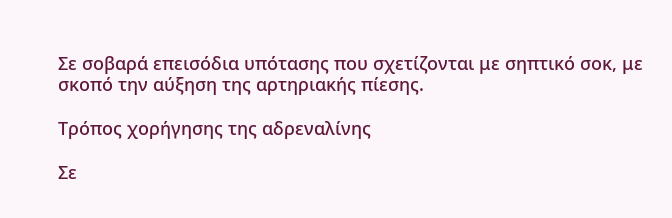Σε σοβαρά επεισόδια υπότασης που σχετίζονται με σηπτικό σοκ, με σκοπό την αύξηση της αρτηριακής πίεσης.

Τρόπος χορήγησης της αδρεναλίνης

Σε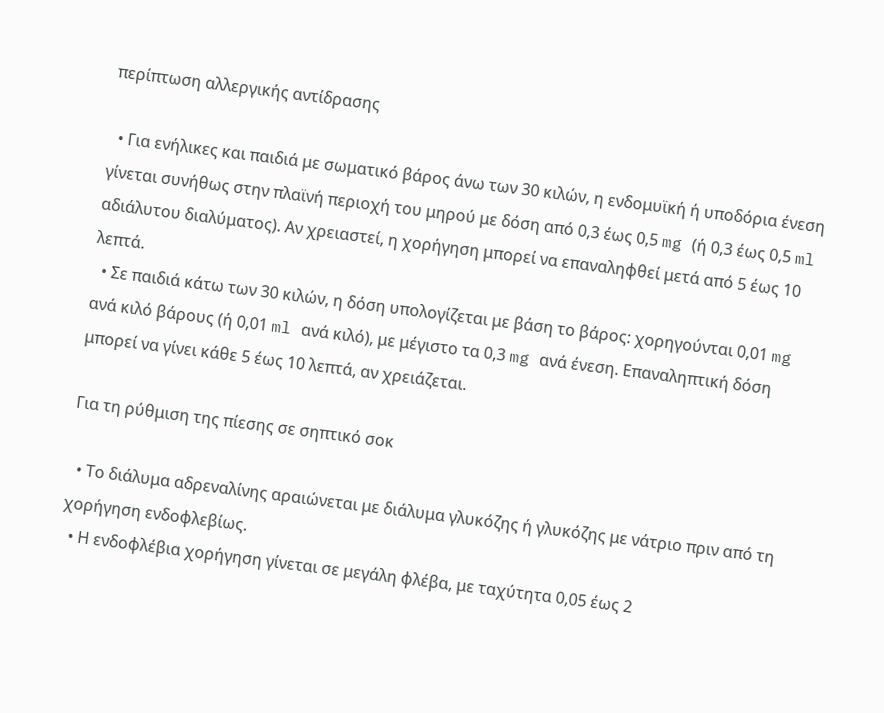περίπτωση αλλεργικής αντίδρασης

  • Για ενήλικες και παιδιά με σωματικό βάρος άνω των 30 κιλών, η ενδομυϊκή ή υποδόρια ένεση γίνεται συνήθως στην πλαϊνή περιοχή του μηρού με δόση από 0,3 έως 0,5 mg (ή 0,3 έως 0,5 ml αδιάλυτου διαλύματος). Αν χρειαστεί, η χορήγηση μπορεί να επαναληφθεί μετά από 5 έως 10 λεπτά.
  • Σε παιδιά κάτω των 30 κιλών, η δόση υπολογίζεται με βάση το βάρος: χορηγούνται 0,01 mg ανά κιλό βάρους (ή 0,01 ml ανά κιλό), με μέγιστο τα 0,3 mg ανά ένεση. Επαναληπτική δόση μπορεί να γίνει κάθε 5 έως 10 λεπτά, αν χρειάζεται.

Για τη ρύθμιση της πίεσης σε σηπτικό σοκ

  • Το διάλυμα αδρεναλίνης αραιώνεται με διάλυμα γλυκόζης ή γλυκόζης με νάτριο πριν από τη χορήγηση ενδοφλεβίως.
  • Η ενδοφλέβια χορήγηση γίνεται σε μεγάλη φλέβα, με ταχύτητα 0,05 έως 2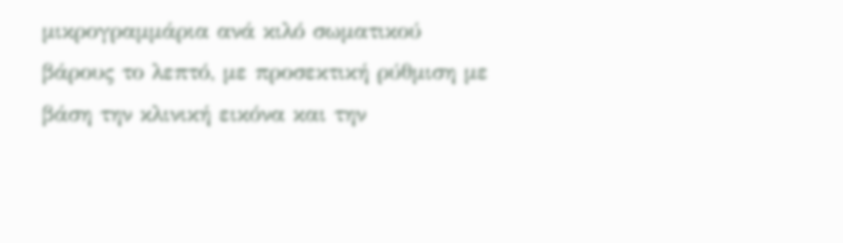μικρογραμμάρια ανά κιλό σωματικού βάρους το λεπτό, με προσεκτική ρύθμιση με βάση την κλινική εικόνα και την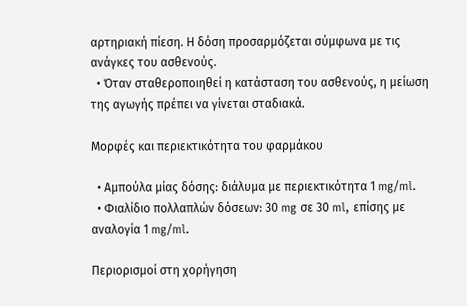αρτηριακή πίεση. Η δόση προσαρμόζεται σύμφωνα με τις ανάγκες του ασθενούς.
  • Όταν σταθεροποιηθεί η κατάσταση του ασθενούς, η μείωση της αγωγής πρέπει να γίνεται σταδιακά.

Μορφές και περιεκτικότητα του φαρμάκου

  • Αμπούλα μίας δόσης: διάλυμα με περιεκτικότητα 1 mg/ml.
  • Φιαλίδιο πολλαπλών δόσεων: 30 mg σε 30 ml, επίσης με αναλογία 1 mg/ml.

Περιορισμοί στη χορήγηση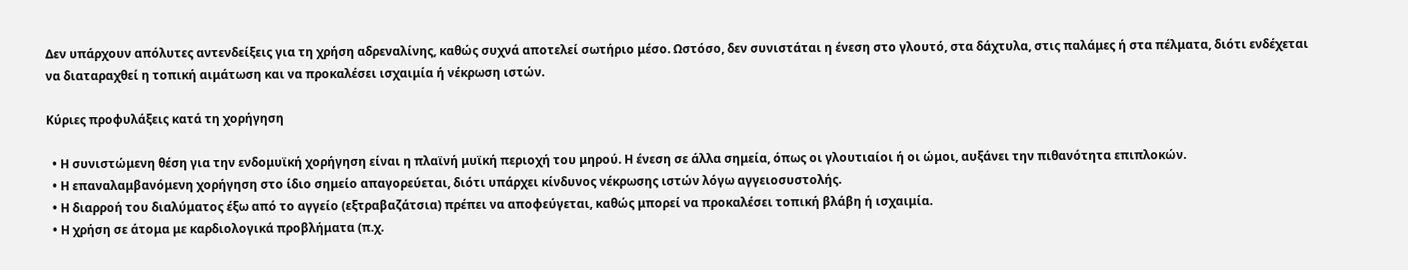Δεν υπάρχουν απόλυτες αντενδείξεις για τη χρήση αδρεναλίνης, καθώς συχνά αποτελεί σωτήριο μέσο. Ωστόσο, δεν συνιστάται η ένεση στο γλουτό, στα δάχτυλα, στις παλάμες ή στα πέλματα, διότι ενδέχεται να διαταραχθεί η τοπική αιμάτωση και να προκαλέσει ισχαιμία ή νέκρωση ιστών.

Κύριες προφυλάξεις κατά τη χορήγηση

  • Η συνιστώμενη θέση για την ενδομυϊκή χορήγηση είναι η πλαϊνή μυϊκή περιοχή του μηρού. Η ένεση σε άλλα σημεία, όπως οι γλουτιαίοι ή οι ώμοι, αυξάνει την πιθανότητα επιπλοκών.
  • Η επαναλαμβανόμενη χορήγηση στο ίδιο σημείο απαγορεύεται, διότι υπάρχει κίνδυνος νέκρωσης ιστών λόγω αγγειοσυστολής.
  • Η διαρροή του διαλύματος έξω από το αγγείο (εξτραβαζάτσια) πρέπει να αποφεύγεται, καθώς μπορεί να προκαλέσει τοπική βλάβη ή ισχαιμία.
  • Η χρήση σε άτομα με καρδιολογικά προβλήματα (π.χ.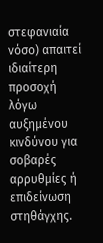στεφανιαία νόσο) απαιτεί ιδιαίτερη προσοχή λόγω αυξημένου κινδύνου για σοβαρές αρρυθμίες ή επιδείνωση στηθάγχης.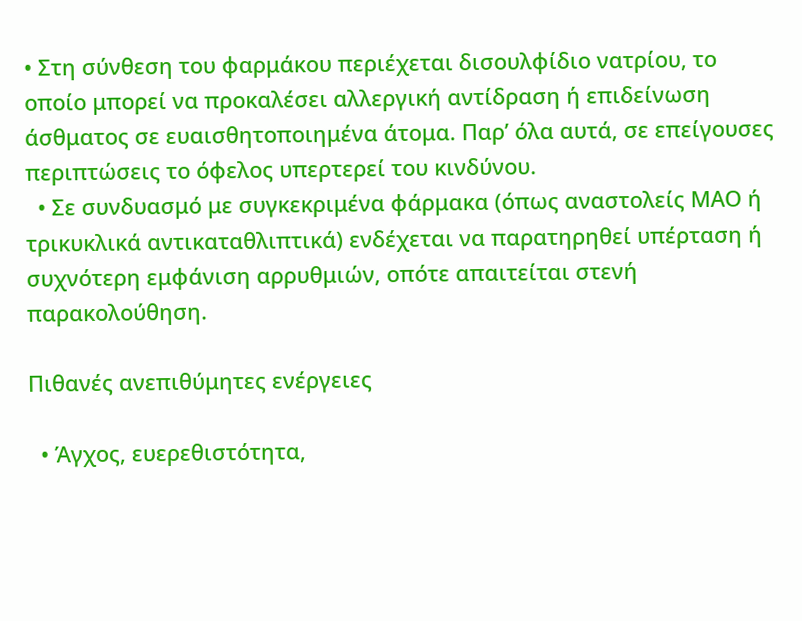• Στη σύνθεση του φαρμάκου περιέχεται δισουλφίδιο νατρίου, το οποίο μπορεί να προκαλέσει αλλεργική αντίδραση ή επιδείνωση άσθματος σε ευαισθητοποιημένα άτομα. Παρ’ όλα αυτά, σε επείγουσες περιπτώσεις το όφελος υπερτερεί του κινδύνου.
  • Σε συνδυασμό με συγκεκριμένα φάρμακα (όπως αναστολείς ΜΑΟ ή τρικυκλικά αντικαταθλιπτικά) ενδέχεται να παρατηρηθεί υπέρταση ή συχνότερη εμφάνιση αρρυθμιών, οπότε απαιτείται στενή παρακολούθηση.

Πιθανές ανεπιθύμητες ενέργειες

  • Άγχος, ευερεθιστότητα,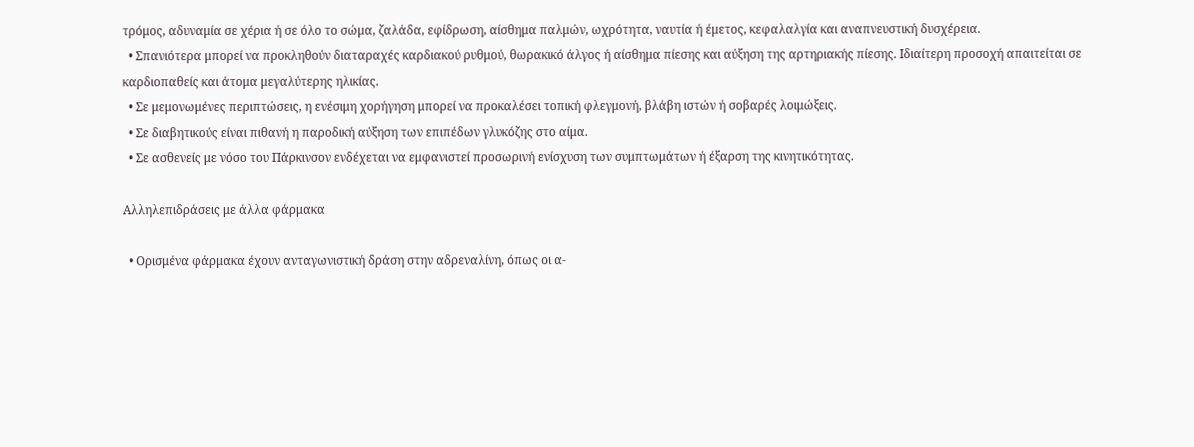τρόμος, αδυναμία σε χέρια ή σε όλο το σώμα, ζαλάδα, εφίδρωση, αίσθημα παλμών, ωχρότητα, ναυτία ή έμετος, κεφαλαλγία και αναπνευστική δυσχέρεια.
  • Σπανιότερα μπορεί να προκληθούν διαταραχές καρδιακού ρυθμού, θωρακικό άλγος ή αίσθημα πίεσης και αύξηση της αρτηριακής πίεσης. Ιδιαίτερη προσοχή απαιτείται σε καρδιοπαθείς και άτομα μεγαλύτερης ηλικίας.
  • Σε μεμονωμένες περιπτώσεις, η ενέσιμη χορήγηση μπορεί να προκαλέσει τοπική φλεγμονή, βλάβη ιστών ή σοβαρές λοιμώξεις.
  • Σε διαβητικούς είναι πιθανή η παροδική αύξηση των επιπέδων γλυκόζης στο αίμα.
  • Σε ασθενείς με νόσο του Πάρκινσον ενδέχεται να εμφανιστεί προσωρινή ενίσχυση των συμπτωμάτων ή έξαρση της κινητικότητας.

Αλληλεπιδράσεις με άλλα φάρμακα

  • Ορισμένα φάρμακα έχουν ανταγωνιστική δράση στην αδρεναλίνη, όπως οι α-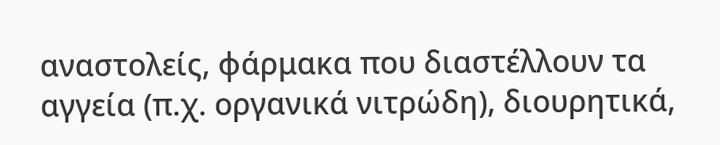αναστολείς, φάρμακα που διαστέλλουν τα αγγεία (π.χ. οργανικά νιτρώδη), διουρητικά,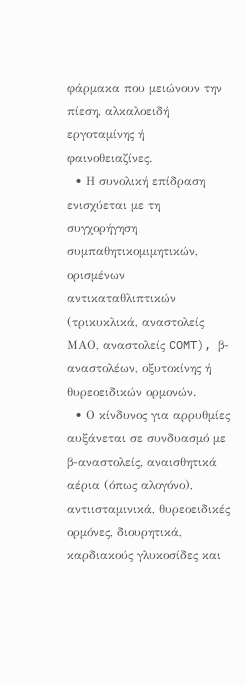φάρμακα που μειώνουν την πίεση, αλκαλοειδή εργοταμίνης ή φαινοθειαζίνες.
  • Η συνολική επίδραση ενισχύεται με τη συγχορήγηση συμπαθητικομιμητικών, ορισμένων αντικαταθλιπτικών (τρικυκλικά, αναστολείς ΜΑΟ, αναστολείς COMT), β-αναστολέων, οξυτοκίνης ή θυρεοειδικών ορμονών.
  • Ο κίνδυνος για αρρυθμίες αυξάνεται σε συνδυασμό με β-αναστολείς, αναισθητικά αέρια (όπως αλογόνο), αντιισταμινικά, θυρεοειδικές ορμόνες, διουρητικά, καρδιακούς γλυκοσίδες και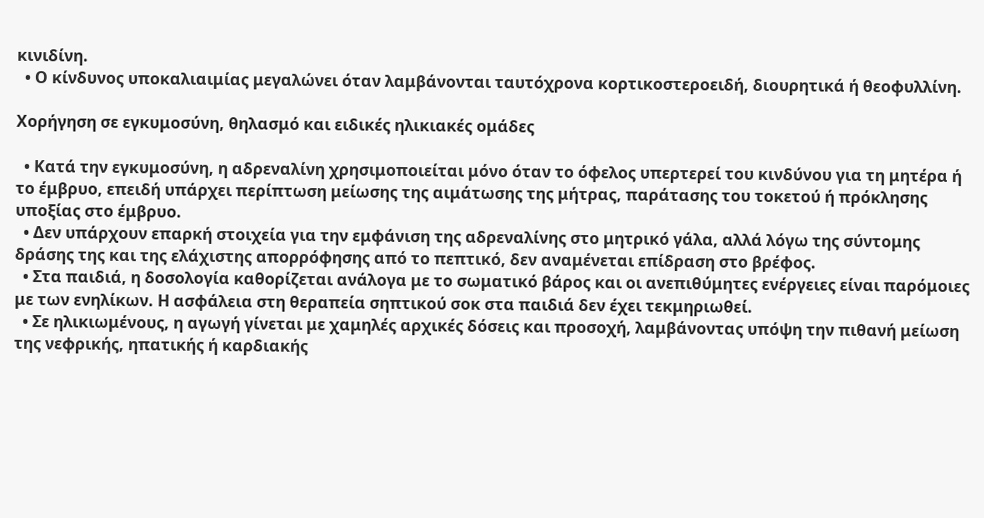κινιδίνη.
  • Ο κίνδυνος υποκαλιαιμίας μεγαλώνει όταν λαμβάνονται ταυτόχρονα κορτικοστεροειδή, διουρητικά ή θεοφυλλίνη.

Χορήγηση σε εγκυμοσύνη, θηλασμό και ειδικές ηλικιακές ομάδες

  • Κατά την εγκυμοσύνη, η αδρεναλίνη χρησιμοποιείται μόνο όταν το όφελος υπερτερεί του κινδύνου για τη μητέρα ή το έμβρυο, επειδή υπάρχει περίπτωση μείωσης της αιμάτωσης της μήτρας, παράτασης του τοκετού ή πρόκλησης υποξίας στο έμβρυο.
  • Δεν υπάρχουν επαρκή στοιχεία για την εμφάνιση της αδρεναλίνης στο μητρικό γάλα, αλλά λόγω της σύντομης δράσης της και της ελάχιστης απορρόφησης από το πεπτικό, δεν αναμένεται επίδραση στο βρέφος.
  • Στα παιδιά, η δοσολογία καθορίζεται ανάλογα με το σωματικό βάρος και οι ανεπιθύμητες ενέργειες είναι παρόμοιες με των ενηλίκων. Η ασφάλεια στη θεραπεία σηπτικού σοκ στα παιδιά δεν έχει τεκμηριωθεί.
  • Σε ηλικιωμένους, η αγωγή γίνεται με χαμηλές αρχικές δόσεις και προσοχή, λαμβάνοντας υπόψη την πιθανή μείωση της νεφρικής, ηπατικής ή καρδιακής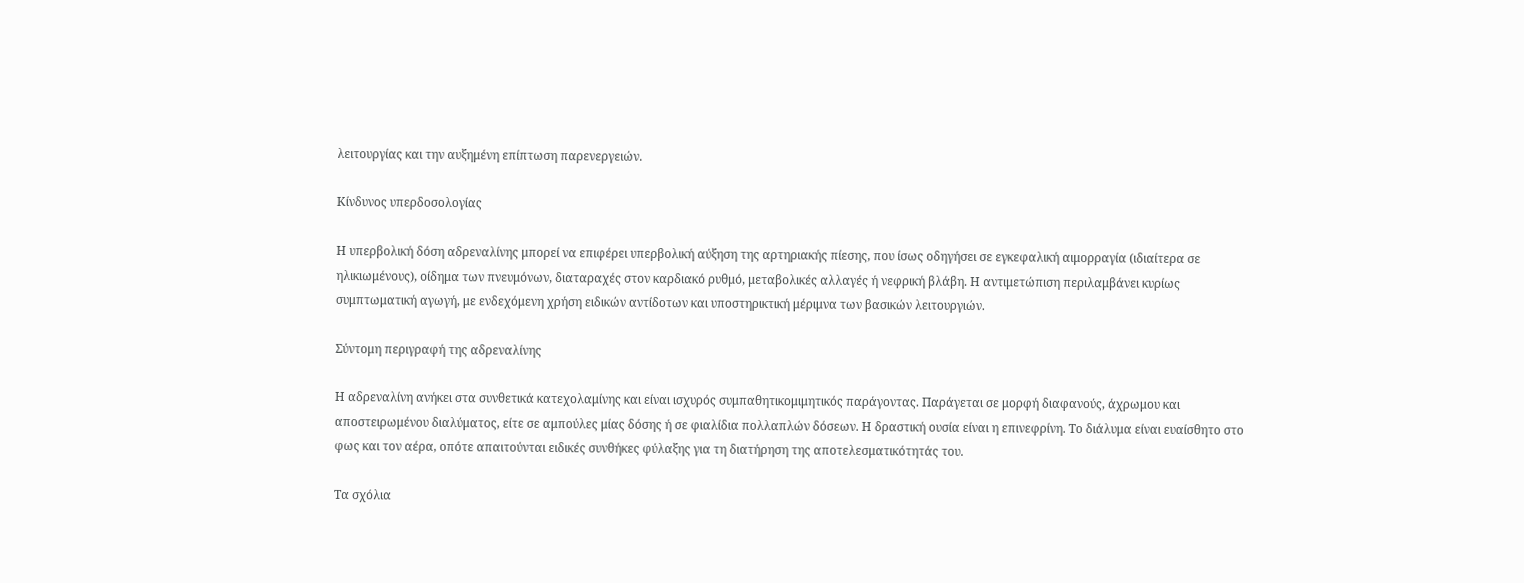λειτουργίας και την αυξημένη επίπτωση παρενεργειών.

Κίνδυνος υπερδοσολογίας

Η υπερβολική δόση αδρεναλίνης μπορεί να επιφέρει υπερβολική αύξηση της αρτηριακής πίεσης, που ίσως οδηγήσει σε εγκεφαλική αιμορραγία (ιδιαίτερα σε ηλικιωμένους), οίδημα των πνευμόνων, διαταραχές στον καρδιακό ρυθμό, μεταβολικές αλλαγές ή νεφρική βλάβη. Η αντιμετώπιση περιλαμβάνει κυρίως συμπτωματική αγωγή, με ενδεχόμενη χρήση ειδικών αντίδοτων και υποστηρικτική μέριμνα των βασικών λειτουργιών.

Σύντομη περιγραφή της αδρεναλίνης

Η αδρεναλίνη ανήκει στα συνθετικά κατεχολαμίνης και είναι ισχυρός συμπαθητικομιμητικός παράγοντας. Παράγεται σε μορφή διαφανούς, άχρωμου και αποστειρωμένου διαλύματος, είτε σε αμπούλες μίας δόσης ή σε φιαλίδια πολλαπλών δόσεων. Η δραστική ουσία είναι η επινεφρίνη. Το διάλυμα είναι ευαίσθητο στο φως και τον αέρα, οπότε απαιτούνται ειδικές συνθήκες φύλαξης για τη διατήρηση της αποτελεσματικότητάς του.

Τα σχόλια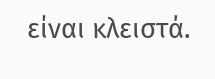είναι κλειστά.